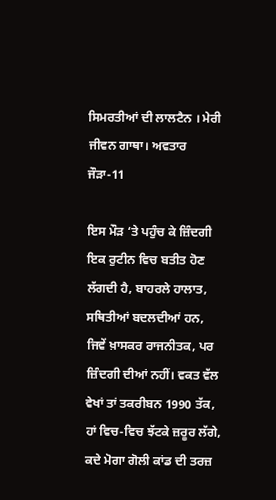ਸਿਮਰਤੀਆਂ ਦੀ ਲਾਲਟੈਨ । ਮੇਰੀ ਜੀਵਨ ਗਾਥਾ। ਅਵਤਾਰ ਜੌੜਾ-11

ਇਸ ਮੌੜ ‘ਤੇ ਪਹੁੰਚ ਕੇ ਜ਼ਿੰਦਗੀ ਇਕ ਰੁਟੀਨ ਵਿਚ ਬਤੀਤ ਹੋਣ ਲੱਗਦੀ ਹੈ, ਬਾਹਰਲੇ ਹਾਲਾਤ, ਸਥਿਤੀਆਂ ਬਦਲਦੀਆਂ ਹਨ, ਜਿਵੇਂ ਖ਼ਾਸਕਰ ਰਾਜਨੀਤਕ, ਪਰ ਜ਼ਿੰਦਗੀ ਦੀਆਂ ਨਹੀਂ। ਵਕਤ ਵੱਲ ਵੇਖਾਂ ਤਾਂ ਤਕਰੀਬਨ 1990 ਤੱਕ, ਹਾਂ ਵਿਚ-ਵਿਚ ਝੱਟਕੇ ਜ਼ਰੂਰ ਲੱਗੇ, ਕਦੇ ਮੋਗਾ ਗੋਲੀ ਕਾਂਡ ਦੀ ਤਰਜ਼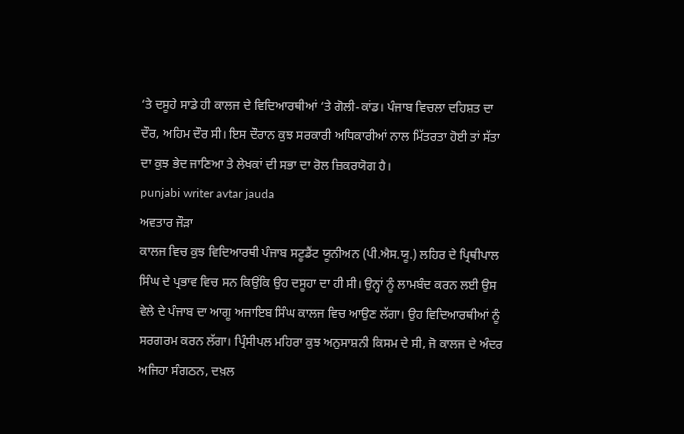‘ਤੇ ਦਸੂਹੇ ਸਾਡੇ ਹੀ ਕਾਲਜ ਦੇ ਵਿਦਿਆਰਥੀਆਂ ‘ਤੇ ਗੋਲੀ-ਕਾਂਡ। ਪੰਜਾਬ ਵਿਚਲਾ ਦਹਿਸ਼ਤ ਦਾ ਦੌਰ, ਅਹਿਮ ਦੌਰ ਸੀ। ਇਸ ਦੌਰਾਨ ਕੁਝ ਸਰਕਾਰੀ ਅਧਿਕਾਰੀਆਂ ਨਾਲ ਮਿੱਤਰਤਾ ਹੋਈ ਤਾਂ ਸੱਤਾ ਦਾ ਕੁਝ ਭੇਦ ਜਾਣਿਆ ਤੇ ਲੇਖਕਾਂ ਦੀ ਸਭਾ ਦਾ ਰੋਲ ਜ਼ਿਕਰਯੋਗ ਹੈ।
punjabi writer avtar jauda
ਅਵਤਾਰ ਜੌੜਾ
ਕਾਲਜ ਵਿਚ ਕੁਝ ਵਿਦਿਆਰਥੀ ਪੰਜਾਬ ਸਟੂਡੈਂਟ ਯੂਨੀਅਨ (ਪੀ.ਐਸ.ਯੂ.) ਲਹਿਰ ਦੇ ਪ੍ਰਿਥੀਪਾਲ ਸਿੰਘ ਦੇ ਪ੍ਰਭਾਵ ਵਿਚ ਸਨ ਕਿਉਂਕਿ ਉਹ ਦਸੂਹਾ ਦਾ ਹੀ ਸੀ। ਉਨ੍ਹਾਂ ਨੂੰ ਲਾਮਬੰਦ ਕਰਨ ਲਈ ਉਸ ਵੇਲੇ ਦੇ ਪੰਜਾਬ ਦਾ ਆਗੂ ਅਜਾਇਬ ਸਿੰਘ ਕਾਲਜ ਵਿਚ ਆਉਣ ਲੱਗਾ। ਉਹ ਵਿਦਿਆਰਥੀਆਂ ਨੂੰ ਸਰਗਰਮ ਕਰਨ ਲੱਗਾ। ਪ੍ਰਿੰਸੀਪਲ ਮਹਿਰਾ ਕੁਝ ਅਨੁਸਾਸ਼ਨੀ ਕਿਸਮ ਦੇ ਸੀ, ਜੋ ਕਾਲਜ ਦੇ ਅੰਦਰ ਅਜਿਹਾ ਸੰਗਠਨ, ਦਖ਼ਲ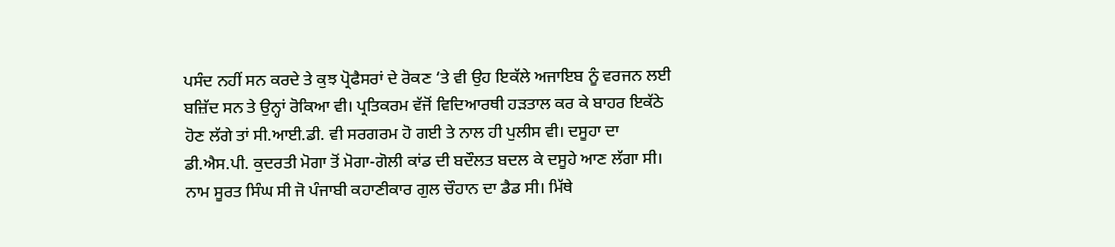ਪਸੰਦ ਨਹੀਂ ਸਨ ਕਰਦੇ ਤੇ ਕੁਝ ਪ੍ਰੋਫੈਸਰਾਂ ਦੇ ਰੋਕਣ ‘ਤੇ ਵੀ ਉਹ ਇਕੱਲੇ ਅਜਾਇਬ ਨੂੰ ਵਰਜਨ ਲਈ ਬਜ਼ਿੱਦ ਸਨ ਤੇ ਉਨ੍ਹਾਂ ਰੋਕਿਆ ਵੀ। ਪ੍ਰਤਿਕਰਮ ਵੱਜੋਂ ਵਿਦਿਆਰਥੀ ਹੜਤਾਲ ਕਰ ਕੇ ਬਾਹਰ ਇਕੱਠੇ ਹੋਣ ਲੱਗੇ ਤਾਂ ਸੀ.ਆਈ.ਡੀ. ਵੀ ਸਰਗਰਮ ਹੋ ਗਈ ਤੇ ਨਾਲ ਹੀ ਪੁਲੀਸ ਵੀ। ਦਸੂਹਾ ਦਾ ਡੀ.ਐਸ.ਪੀ. ਕੁਦਰਤੀ ਮੋਗਾ ਤੋਂ ਮੋਗਾ-ਗੋਲੀ ਕਾਂਡ ਦੀ ਬਦੌਲਤ ਬਦਲ ਕੇ ਦਸੂਹੇ ਆਣ ਲੱਗਾ ਸੀ। ਨਾਮ ਸੂਰਤ ਸਿੰਘ ਸੀ ਜੋ ਪੰਜਾਬੀ ਕਹਾਣੀਕਾਰ ਗੁਲ ਚੌਹਾਨ ਦਾ ਡੈਡ ਸੀ। ਮਿੱਥੇ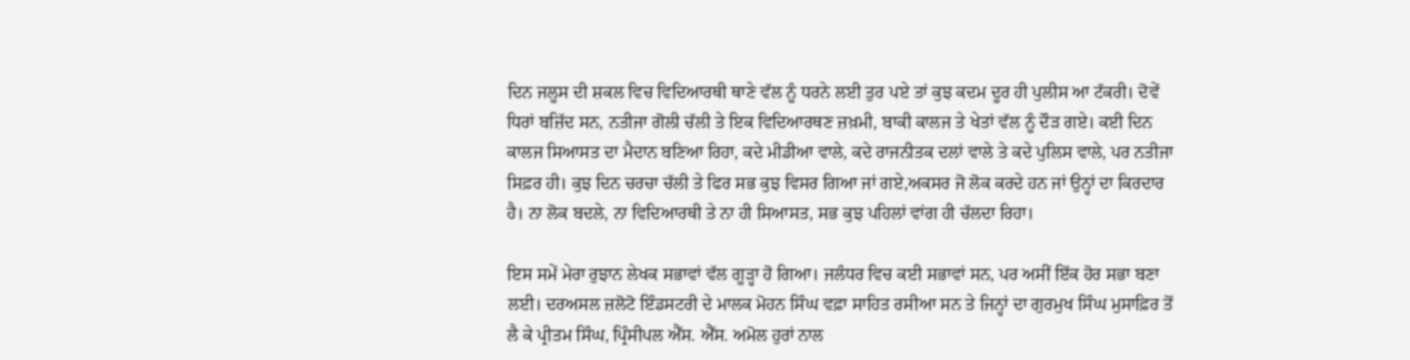ਦਿਨ ਜਲੂਸ ਦੀ ਸ਼ਕਲ ਵਿਚ ਵਿਦਿਆਰਥੀ ਥਾਣੇ ਵੱਲ ਨੂੰ ਧਰਨੇ ਲਈ ਤੁਰ ਪਏ ਤਾਂ ਕੁਝ ਕਦਮ ਦੂਰ ਹੀ ਪੁਲੀਸ ਆ ਟੱਕਰੀ। ਦੋਵੇਂ ਧਿਰਾਂ ਬਜ਼ਿੱਦ ਸਨ, ਨਤੀਜਾ ਗੋਲੀ ਚੱਲੀ ਤੇ ਇਕ ਵਿਦਿਆਰਥਣ ਜ਼ਖ਼ਮੀ, ਬਾਕੀ ਕਾਲਜ ਤੇ ਖੇਤਾਂ ਵੱਲ ਨੂੰ ਦੌੜ ਗਏ। ਕਈ ਦਿਨ ਕਾਲਜ ਸਿਆਸਤ ਦਾ ਮੈਦਾਨ ਬਣਿਆ ਰਿਹਾ, ਕਦੇ ਮੀਡੀਆ ਵਾਲੇ, ਕਦੇ ਰਾਜਨੀਤਕ ਦਲਾਂ ਵਾਲੇ ਤੇ ਕਦੇ ਪੁਲਿਸ ਵਾਲੇ, ਪਰ ਨਤੀਜਾ ਸਿਫ਼ਰ ਹੀ। ਕੁਝ ਦਿਨ ਚਰਚਾ ਚੱਲੀ ਤੇ ਫਿਰ ਸਭ ਕੁਝ ਵਿਸਰ ਗਿਆ ਜਾਂ ਗਏ,ਅਕਸਰ ਜੋ ਲੋਕ ਕਰਦੇ ਹਨ ਜਾਂ ਉਨ੍ਹਾਂ ਦਾ ਕਿਰਦਾਰ ਹੈ। ਨਾ ਲੋਕ ਬਦਲੇ, ਨਾ ਵਿਦਿਆਰਥੀ ਤੇ ਨਾ ਹੀ ਸਿਆਸਤ, ਸਭ ਕੁਝ ਪਹਿਲਾਂ ਵਾਂਗ ਹੀ ਚੱਲਦਾ ਰਿਹਾ।

ਇਸ ਸਮੇਂ ਮੇਰਾ ਰੁਝਾਨ ਲੇਖਕ ਸਭਾਵਾਂ ਵੱਲ ਗੂੜ੍ਹਾ ਹੋ ਗਿਆ। ਜਲੰਧਰ ਵਿਚ ਕਈ ਸਭਾਵਾਂ ਸਨ, ਪਰ ਅਸੀਂ ਇੱਕ ਹੋਰ ਸਭਾ ਬਣਾ ਲਈ। ਦਰਅਸਲ ਜ਼ਲੋਟੋ ਇੰਡਸਟਰੀ ਦੇ ਮਾਲਕ ਮੋਹਨ ਸਿੰਘ ਵਫ਼ਾ ਸਾਹਿਤ ਰਸੀਆ ਸਨ ਤੇ ਜਿਨ੍ਹਾਂ ਦਾ ਗੁਰਮੁਖ ਸਿੰਘ ਮੁਸਾਫ਼ਿਰ ਤੋਂ ਲੈ ਕੇ ਪ੍ਰੀਤਮ ਸਿੰਘ, ਪ੍ਰਿੰਸੀਪਲ ਐੱਸ. ਐੱਸ. ਅਮੋਲ ਹੁਰਾਂ ਨਾਲ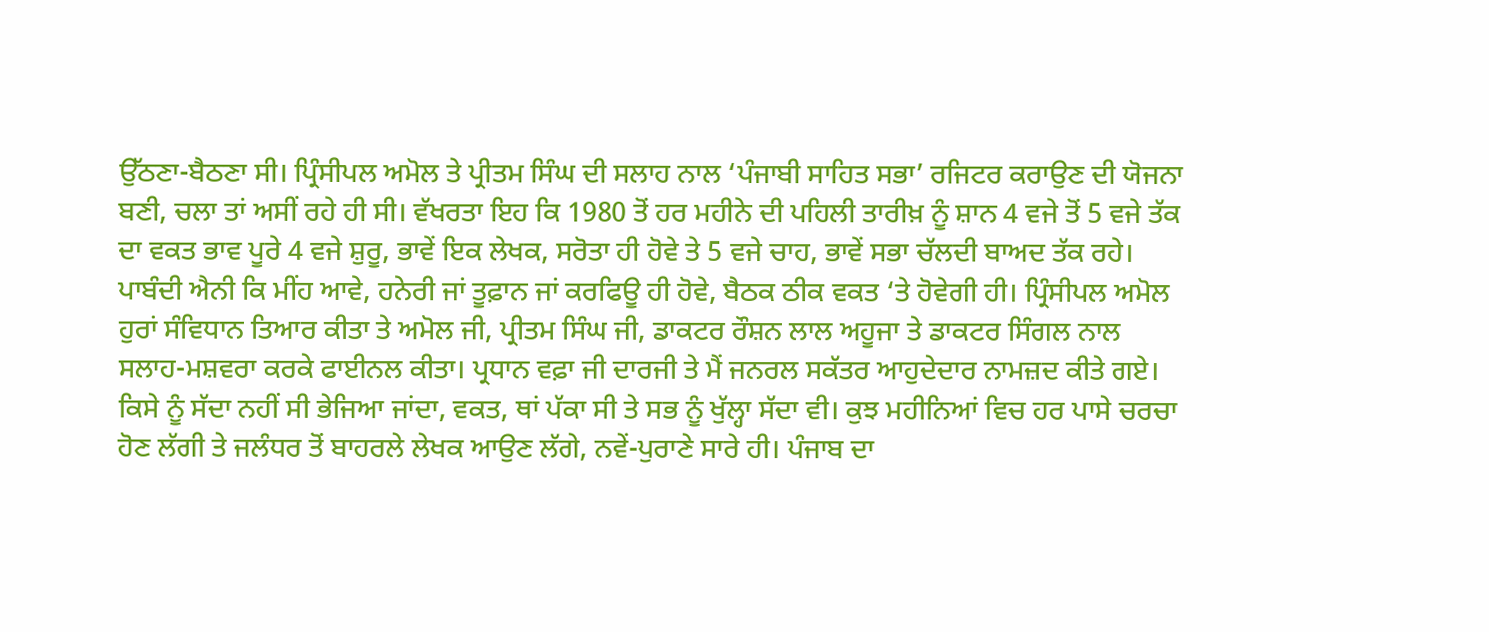ਉੱਠਣਾ-ਬੈਠਣਾ ਸੀ। ਪ੍ਰਿੰਸੀਪਲ ਅਮੋਲ ਤੇ ਪ੍ਰੀਤਮ ਸਿੰਘ ਦੀ ਸਲਾਹ ਨਾਲ ‘ਪੰਜਾਬੀ ਸਾਹਿਤ ਸਭਾ’ ਰਜਿਟਰ ਕਰਾਉਣ ਦੀ ਯੋਜਨਾ ਬਣੀ, ਚਲਾ ਤਾਂ ਅਸੀਂ ਰਹੇ ਹੀ ਸੀ। ਵੱਖਰਤਾ ਇਹ ਕਿ 1980 ਤੋਂ ਹਰ ਮਹੀਨੇ ਦੀ ਪਹਿਲੀ ਤਾਰੀਖ਼ ਨੂੰ ਸ਼ਾਨ 4 ਵਜੇ ਤੋਂ 5 ਵਜੇ ਤੱਕ ਦਾ ਵਕਤ ਭਾਵ ਪੂਰੇ 4 ਵਜੇ ਸ਼ੁਰੂ, ਭਾਵੇਂ ਇਕ ਲੇਖਕ, ਸਰੋਤਾ ਹੀ ਹੋਵੇ ਤੇ 5 ਵਜੇ ਚਾਹ, ਭਾਵੇਂ ਸਭਾ ਚੱਲਦੀ ਬਾਅਦ ਤੱਕ ਰਹੇ। ਪਾਬੰਦੀ ਐਨੀ ਕਿ ਮੀਂਹ ਆਵੇ, ਹਨੇਰੀ ਜਾਂ ਤੂਫ਼ਾਨ ਜਾਂ ਕਰਫਿਊ ਹੀ ਹੋਵੇ, ਬੈਠਕ ਠੀਕ ਵਕਤ ‘ਤੇ ਹੋਵੇਗੀ ਹੀ। ਪ੍ਰਿੰਸੀਪਲ ਅਮੋਲ ਹੁਰਾਂ ਸੰਵਿਧਾਨ ਤਿਆਰ ਕੀਤਾ ਤੇ ਅਮੋਲ ਜੀ, ਪ੍ਰੀਤਮ ਸਿੰਘ ਜੀ, ਡਾਕਟਰ ਰੌਸ਼ਨ ਲਾਲ ਅਹੂਜਾ ਤੇ ਡਾਕਟਰ ਸਿੰਗਲ ਨਾਲ ਸਲਾਹ-ਮਸ਼ਵਰਾ ਕਰਕੇ ਫਾਈਨਲ ਕੀਤਾ। ਪ੍ਰਧਾਨ ਵਫ਼ਾ ਜੀ ਦਾਰਜੀ ਤੇ ਮੈਂ ਜਨਰਲ ਸਕੱਤਰ ਆਹੁਦੇਦਾਰ ਨਾਮਜ਼ਦ ਕੀਤੇ ਗਏ। ਕਿਸੇ ਨੂੰ ਸੱਦਾ ਨਹੀਂ ਸੀ ਭੇਜਿਆ ਜਾਂਦਾ, ਵਕਤ, ਥਾਂ ਪੱਕਾ ਸੀ ਤੇ ਸਭ ਨੂੰ ਖੁੱਲ੍ਹਾ ਸੱਦਾ ਵੀ। ਕੁਝ ਮਹੀਨਿਆਂ ਵਿਚ ਹਰ ਪਾਸੇ ਚਰਚਾ ਹੋਣ ਲੱਗੀ ਤੇ ਜਲੰਧਰ ਤੋਂ ਬਾਹਰਲੇ ਲੇਖਕ ਆਉਣ ਲੱਗੇ, ਨਵੇਂ-ਪੁਰਾਣੇ ਸਾਰੇ ਹੀ। ਪੰਜਾਬ ਦਾ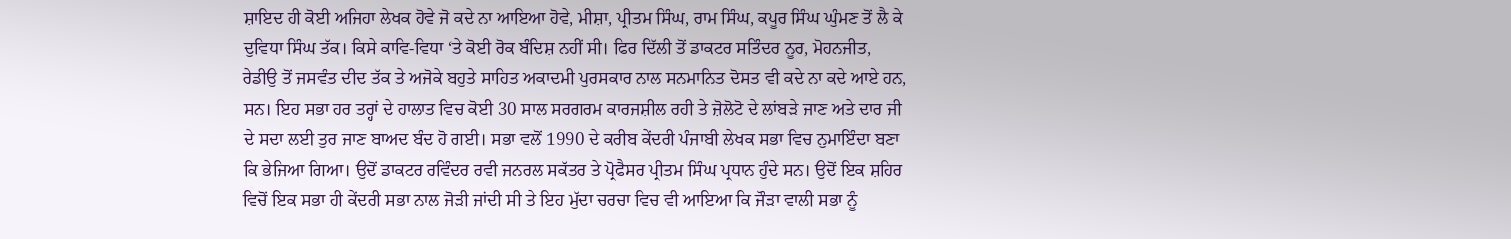ਸ਼ਾਇਦ ਹੀ ਕੋਈ ਅਜਿਹਾ ਲੇਖਕ ਹੋਵੇ ਜੋ ਕਦੇ ਨਾ ਆਇਆ ਹੋਵੇ, ਮੀਸ਼ਾ, ਪ੍ਰੀਤਮ ਸਿੰਘ, ਰਾਮ ਸਿੰਘ, ਕਪੂਰ ਸਿੰਘ ਘੁੰਮਣ ਤੋਂ ਲੈ ਕੇ ਦੁਵਿਧਾ ਸਿੰਘ ਤੱਕ। ਕਿਸੇ ਕਾਵਿ-ਵਿਧਾ ‘ਤੇ ਕੋਈ ਰੋਕ ਬੰਦਿਸ਼ ਨਹੀਂ ਸੀ। ਫਿਰ ਦਿੱਲੀ ਤੋਂ ਡਾਕਟਰ ਸਤਿੰਦਰ ਨੂਰ, ਮੋਹਨਜੀਤ, ਰੇਡੀਉ ਤੋਂ ਜਸਵੰਤ ਦੀਦ ਤੱਕ ਤੇ ਅਜੋਕੇ ਬਹੁਤੇ ਸਾਹਿਤ ਅਕਾਦਮੀ ਪੁਰਸਕਾਰ ਨਾਲ ਸਨਮਾਨਿਤ ਦੋਸਤ ਵੀ ਕਦੇ ਨਾ ਕਦੇ ਆਏ ਹਨ, ਸਨ। ਇਹ ਸਭਾ ਹਰ ਤਰ੍ਹਾਂ ਦੇ ਹਾਲਾਤ ਵਿਚ ਕੋਈ 30 ਸਾਲ ਸਰਗਰਮ ਕਾਰਜਸ਼ੀਲ ਰਹੀ ਤੇ ਜ਼ੋਲੋਟੋ ਦੇ ਲਾਂਬੜੇ ਜਾਣ ਅਤੇ ਦਾਰ ਜੀ ਦੇ ਸਦਾ ਲਈ ਤੁਰ ਜਾਣ ਬਾਅਦ ਬੰਦ ਹੋ ਗਈ। ਸਭਾ ਵਲੋਂ 1990 ਦੇ ਕਰੀਬ ਕੇਂਦਰੀ ਪੰਜਾਬੀ ਲੇਖਕ ਸਭਾ ਵਿਚ ਨੁਮਾਇੰਦਾ ਬਣਾ ਕਿ ਭੇਜਿਆ ਗਿਆ। ਉਦੋਂ ਡਾਕਟਰ ਰਵਿੰਦਰ ਰਵੀ ਜਨਰਲ ਸਕੱਤਰ ਤੇ ਪ੍ਰੋਫੈਸਰ ਪ੍ਰੀਤਮ ਸਿੰਘ ਪ੍ਰਧਾਨ ਹੁੰਦੇ ਸਨ। ਉਦੋਂ ਇਕ ਸ਼ਹਿਰ ਵਿਚੋਂ ਇਕ ਸਭਾ ਹੀ ਕੇਂਦਰੀ ਸਭਾ ਨਾਲ ਜੋੜੀ ਜਾਂਦੀ ਸੀ ਤੇ ਇਹ ਮੁੱਦਾ ਚਰਚਾ ਵਿਚ ਵੀ ਆਇਆ ਕਿ ਜੌੜਾ ਵਾਲੀ ਸਭਾ ਨੂੰ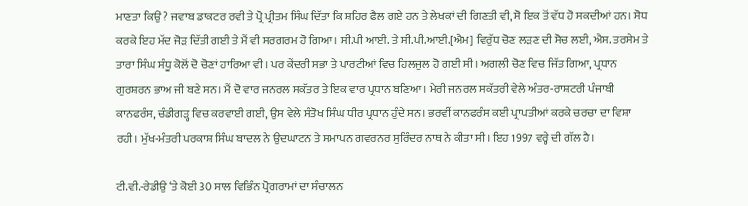ਮਾਣਤਾ ਕਿਉਂ ? ਜਵਾਬ ਡਾਕਟਰ ਰਵੀ ਤੇ ਪ੍ਰੋ ਪ੍ਰੀਤਮ ਸਿੰਘ ਦਿੱਤਾ ਕਿ ਸ਼ਹਿਰ ਫੈਲ ਗਏ ਹਨ ਤੇ ਲੇਖਕਾਂ ਦੀ ਗਿਣਤੀ ਵੀ, ਸੋ ਇਕ ਤੋਂ ਵੱਧ ਹੋ ਸਕਦੀਆਂ ਹਨ। ਸੋਧ ਕਰਕੇ ਇਹ ਮੱਦ ਜੋੜ ਦਿੱਤੀ ਗਈ ਤੇ ਮੈਂ ਵੀ ਸਰਗਰਮ ਹੋ ਗਿਆ। ਸੀ.ਪੀ ਆਈ. ਤੇ ਸੀ.ਪੀ.ਆਈ.[ਐਮ] ਵਿਰੁੱਧ ਚੋਣ ਲੜਣ ਦੀ ਸੋਚ ਲਈ, ਐਸ. ਤਰਸੇਮ ਤੇ ਤਾਰਾ ਸਿੰਘ ਸੰਧੂ ਕੋਲੋਂ ਦੋ ਚੋਣਾਂ ਹਾਰਿਆ ਵੀ। ਪਰ ਕੇਂਦਰੀ ਸਭਾ ਤੇ ਪਾਰਟੀਆਂ ਵਿਚ ਹਿਲਜੁਲ ਹੋ ਗਈ ਸੀ। ਅਗਲੀ ਚੋਣ ਵਿਚ ਜਿੱਤ ਗਿਆ, ਪ੍ਰਧਾਨ ਗੁਰਸ਼ਰਨ ਭਾਅ ਜੀ ਬਣੇ ਸਨ। ਮੈਂ ਦੋ ਵਾਰ ਜਨਰਲ ਸਕੱਤਰ ਤੇ ਇਕ ਵਾਰ ਪ੍ਰਧਾਨ ਬਣਿਆ। ਮੇਰੀ ਜਨਰਲ ਸਕੱਤਰੀ ਵੇਲੇ ਅੰਤਰ-ਰਾਸ਼ਟਰੀ ਪੰਜਾਬੀ ਕਾਨਫਰੰਸ, ਚੰਡੀਗੜ੍ਹ ਵਿਚ ਕਰਵਾਈ ਗਈ, ਉਸ ਵੇਲੇ ਸੰਤੋਖ ਸਿੰਘ ਧੀਰ ਪ੍ਰਧਾਨ ਹੁੰਦੇ ਸਨ। ਭਰਵੀਂ ਕਾਨਫਰੰਸ ਕਈ ਪ੍ਰਾਪਤੀਆਂ ਕਰਕੇ ਚਰਚਾ ਦਾ ਵਿਸ਼ਾ ਰਹੀ। ਮੁੱਖ-ਮੰਤਰੀ ਪਰਕਾਸ਼ ਸਿੰਘ ਬਾਦਲ ਨੇ ਉਦਘਾਟਨ ਤੇ ਸਮਾਪਨ ਗਵਰਨਰ ਸੁਰਿੰਦਰ ਨਾਥ ਨੇ ਕੀਤਾ ਸੀ। ਇਹ 1997 ਵਰ੍ਹੇ ਦੀ ਗੱਲ ਹੈ।

ਟੀ.ਵੀ.-ਰੇਡੀਉ ‘ਤੇ ਕੋਈ 30 ਸਾਲ ਵਿਭਿੰਨ ਪ੍ਰੋਗਰਾਮਾਂ ਦਾ ਸੰਚਾਲਨ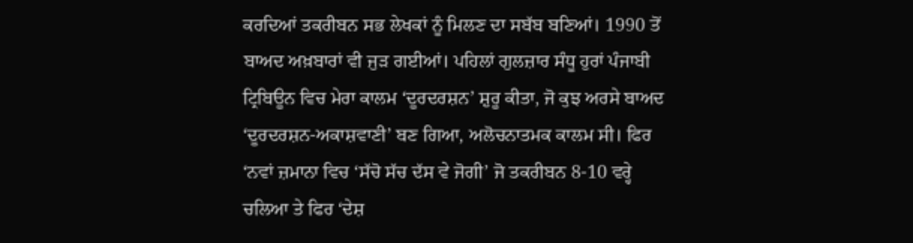ਕਰਦਿਆਂ ਤਕਰੀਬਨ ਸਭ ਲੇਖਕਾਂ ਨੂੰ ਮਿਲਣ ਦਾ ਸਬੱਬ ਬਣਿਆਂ। 1990 ਤੋਂ ਬਾਅਦ ਅਖ਼ਬਾਰਾਂ ਵੀ ਜੁੜ ਗਈਆਂ। ਪਹਿਲਾਂ ਗੁਲਜ਼ਾਰ ਸੰਧੂ ਹੁਰਾਂ ਪੰਜਾਬੀ ਟ੍ਰਿਬਿਊਨ ਵਿਚ ਮੇਰਾ ਕਾਲਮ ‘ਦੂਰਦਰਸ਼ਨ’ ਸ਼ੁਰੂ ਕੀਤਾ, ਜੋ ਕੁਝ ਅਰਸੇ ਬਾਅਦ ‘ਦੂਰਦਰਸ਼ਨ-ਅਕਾਸ਼ਵਾਣੀ’ ਬਣ ਗਿਆ, ਅਲੋਚਨਾਤਮਕ ਕਾਲਮ ਸੀ। ਫਿਰ ‘ਨਵਾਂ ਜ਼ਮਾਨਾ ਵਿਚ ‘ਸੱਚੋ ਸੱਚ ਦੱਸ ਵੇ ਜੋਗੀ’ ਜੋ ਤਕਰੀਬਨ 8-10 ਵਰ੍ਹੇ ਚਲਿਆ ਤੇ ਫਿਰ ‘ਦੇਸ਼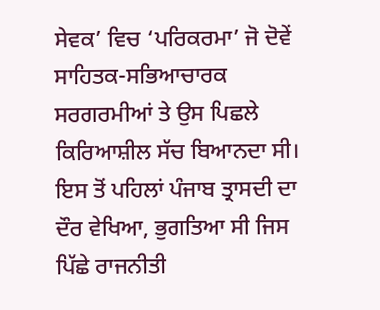ਸੇਵਕ’ ਵਿਚ ‘ਪਰਿਕਰਮਾ’ ਜੋ ਦੋਵੇਂ ਸਾਹਿਤਕ-ਸਭਿਆਚਾਰਕ ਸਰਗਰਮੀਆਂ ਤੇ ਉਸ ਪਿਛਲੇ ਕਿਰਿਆਸ਼ੀਲ ਸੱਚ ਬਿਆਨਦਾ ਸੀ।
ਇਸ ਤੋਂ ਪਹਿਲਾਂ ਪੰਜਾਬ ਤ੍ਰਾਸਦੀ ਦਾ ਦੌਰ ਵੇਖਿਆ, ਭੁਗਤਿਆ ਸੀ ਜਿਸ ਪਿੱਛੇ ਰਾਜਨੀਤੀ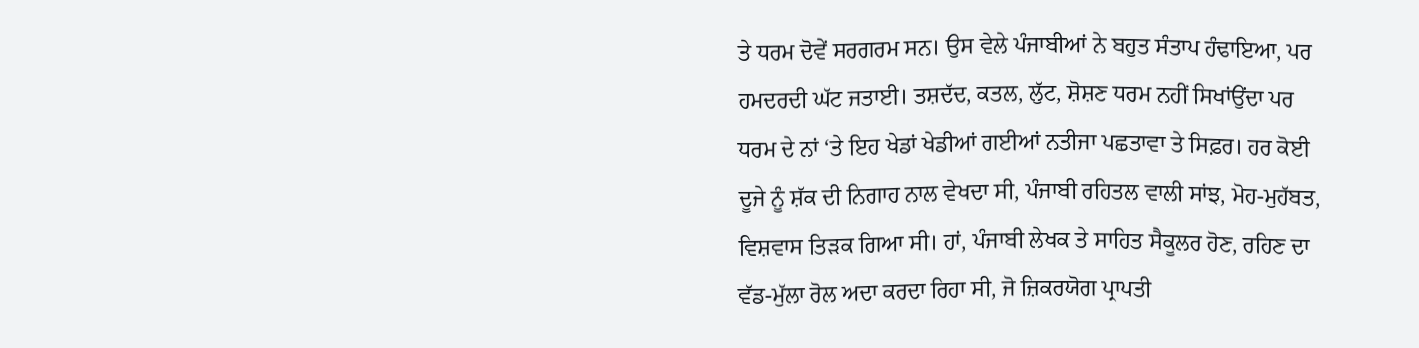ਤੇ ਧਰਮ ਦੋਵੇਂ ਸਰਗਰਮ ਸਨ। ਉਸ ਵੇਲੇ ਪੰਜਾਬੀਆਂ ਨੇ ਬਹੁਤ ਸੰਤਾਪ ਹੰਢਾਇਆ, ਪਰ ਹਮਦਰਦੀ ਘੱਟ ਜਤਾਈ। ਤਸ਼ਦੱਦ, ਕਤਲ, ਲੁੱਟ, ਸ਼ੋਸ਼ਣ ਧਰਮ ਨਹੀਂ ਸਿਖਾਂਉਂਦਾ ਪਰ ਧਰਮ ਦੇ ਨਾਂ ‘ਤੇ ਇਹ ਖੇਡਾਂ ਖੇਡੀਆਂ ਗਈਆਂ ਨਤੀਜਾ ਪਛਤਾਵਾ ਤੇ ਸਿਫ਼ਰ। ਹਰ ਕੋਈ ਦੂਜੇ ਨੂੰ ਸ਼ੱਕ ਦੀ ਨਿਗਾਹ ਨਾਲ ਵੇਖਦਾ ਸੀ, ਪੰਜਾਬੀ ਰਹਿਤਲ ਵਾਲੀ ਸਾਂਝ, ਮੋਹ-ਮੁਹੱਬਤ, ਵਿਸ਼ਵਾਸ ਤਿੜਕ ਗਿਆ ਸੀ। ਹਾਂ, ਪੰਜਾਬੀ ਲੇਖਕ ਤੇ ਸਾਹਿਤ ਸੈਕੂਲਰ ਹੋਣ, ਰਹਿਣ ਦਾ ਵੱਡ-ਮੁੱਲਾ ਰੋਲ ਅਦਾ ਕਰਦਾ ਰਿਹਾ ਸੀ, ਜੋ ਜ਼ਿਕਰਯੋਗ ਪ੍ਰਾਪਤੀ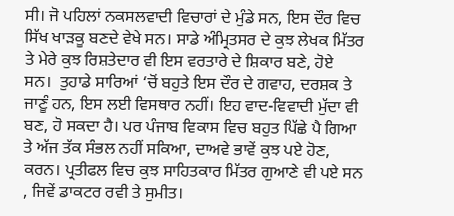ਸੀ। ਜੋ ਪਹਿਲਾਂ ਨਕਸਲਵਾਦੀ ਵਿਚਾਰਾਂ ਦੇ ਮੁੰਡੇ ਸਨ, ਇਸ ਦੌਰ ਵਿਚ ਸਿੱਖ ਖਾੜਕੂ ਬਣਦੇ ਵੇਖੇ ਸਨ। ਸਾਡੇ ਅੰਮ੍ਰਿਤਸਰ ਦੇ ਕੁਝ ਲੇਖਕ ਮਿੱਤਰ ਤੇ ਮੇਰੇ ਕੁਝ ਰਿਸ਼ਤੇਦਾਰ ਵੀ ਇਸ ਵਰਤਾਰੇ ਦੇ ਸ਼ਿਕਾਰ ਬਣੇ, ਹੋਏ ਸਨ।  ਤੁਹਾਡੇ ਸਾਰਿਆਂ ‘ਚੋਂ ਬਹੁਤੇ ਇਸ ਦੌਰ ਦੇ ਗਵਾਹ, ਦਰਸ਼ਕ ਤੇ ਜਾਣੂੰ ਹਨ, ਇਸ ਲਈ ਵਿਸਥਾਰ ਨਹੀਂ। ਇਹ ਵਾਦ-ਵਿਵਾਦੀ ਮੁੱਦਾ ਵੀ ਬਣ, ਹੋ ਸਕਦਾ ਹੈ। ਪਰ ਪੰਜਾਬ ਵਿਕਾਸ ਵਿਚ ਬਹੁਤ ਪਿੱਛੇ ਪੈ ਗਿਆ ਤੇ ਅੱਜ ਤੱਕ ਸੰਭਲ ਨਹੀਂ ਸਕਿਆ, ਦਾਅਵੇ ਭਾਵੇਂ ਕੁਝ ਪਏ ਹੋਣ, ਕਰਨ। ਪ੍ਰਤੀਫਲ ਵਿਚ ਕੁਝ ਸਾਹਿਤਕਾਰ ਮਿੱਤਰ ਗੁਆਣੇ ਵੀ ਪਏ ਸਨ , ਜਿਵੇਂ ਡਾਕਟਰ ਰਵੀ ਤੇ ਸੁਮੀਤ।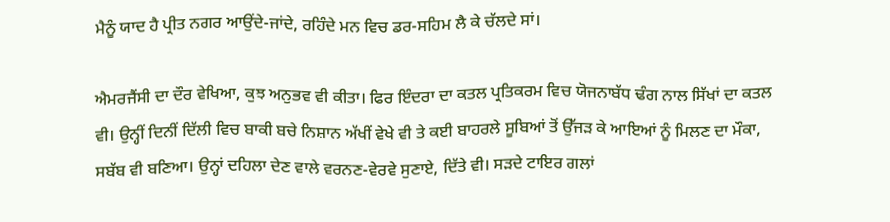ਮੈਨੂੰ ਯਾਦ ਹੈ ਪ੍ਰੀਤ ਨਗਰ ਆਉਂਦੇ-ਜਾਂਦੇ, ਰਹਿੰਦੇ ਮਨ ਵਿਚ ਡਰ-ਸਹਿਮ ਲੈ ਕੇ ਚੱਲਦੇ ਸਾਂ।

ਐਮਰਜੈਂਸੀ ਦਾ ਦੌਰ ਵੇਖਿਆ, ਕੁਝ ਅਨੁਭਵ ਵੀ ਕੀਤਾ। ਫਿਰ ਇੰਦਰਾ ਦਾ ਕਤਲ ਪ੍ਰਤਿਕਰਮ ਵਿਚ ਯੋਜਨਾਬੱਧ ਢੰਗ ਨਾਲ ਸਿੱਖਾਂ ਦਾ ਕਤਲ ਵੀ। ਉਨ੍ਹੀਂ ਦਿਨੀਂ ਦਿੱਲੀ ਵਿਚ ਬਾਕੀ ਬਚੇ ਨਿਸ਼ਾਨ ਅੱਖੀਂ ਵੇਖੇ ਵੀ ਤੇ ਕਈ ਬਾਹਰਲੇ ਸੂਬਿਆਂ ਤੋਂ ਉੱਜੜ ਕੇ ਆਇਆਂ ਨੂੰ ਮਿਲਣ ਦਾ ਮੌਕਾ, ਸਬੱਬ ਵੀ ਬਣਿਆ। ਉਨ੍ਹਾਂ ਦਹਿਲਾ ਦੇਣ ਵਾਲੇ ਵਰਨਣ-ਵੇਰਵੇ ਸੁਣਾਏ, ਦਿੱਤੇ ਵੀ। ਸੜਦੇ ਟਾਇਰ ਗਲਾਂ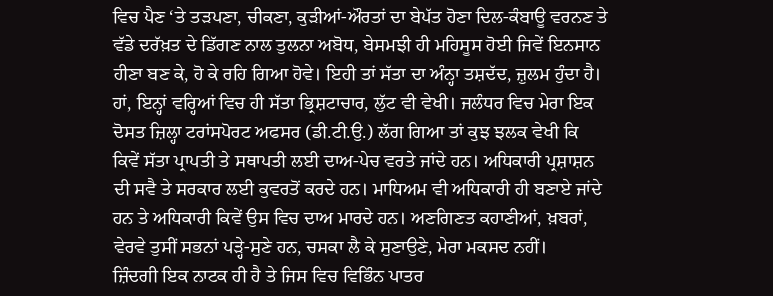ਵਿਚ ਪੈਣ ‘ਤੇ ਤੜਪਣਾ, ਚੀਕਣਾ, ਕੁੜੀਆਂ-ਔਰਤਾਂ ਦਾ ਬੇਪੱਤ ਹੋਣਾ ਦਿਲ-ਕੰਬਾਊ ਵਰਨਣ ਤੇ ਵੱਡੇ ਦਰੱਖ਼ਤ ਦੇ ਡਿੱਗਣ ਨਾਲ ਤੁਲਨਾ ਅਬੋਧ, ਬੇਸਮਝੀ ਹੀ ਮਹਿਸੂਸ ਹੋਈ ਜਿਵੇਂ ਇਨਸਾਨ ਹੀਣਾ ਬਣ ਕੇ, ਹੋ ਕੇ ਰਹਿ ਗਿਆ ਹੋਵੇ। ਇਹੀ ਤਾਂ ਸੱਤਾ ਦਾ ਅੰਨ੍ਹਾ ਤਸ਼ਦੱਦ, ਜ਼ੁਲਮ ਹੁੰਦਾ ਹੈ। ਹਾਂ, ਇਨ੍ਹਾਂ ਵਰ੍ਹਿਆਂ ਵਿਚ ਹੀ ਸੱਤਾ ਭ੍ਰਿਸ਼ਟਾਚਾਰ, ਲੁੱਟ ਵੀ ਵੇਖੀ। ਜਲੰਧਰ ਵਿਚ ਮੇਰਾ ਇਕ ਦੋਸਤ ਜ਼ਿਲ੍ਹਾ ਟਰਾਂਸਪੋਰਟ ਅਫਸਰ (ਡੀ.ਟੀ.ਉ.) ਲੱਗ ਗਿਆ ਤਾਂ ਕੁਝ ਝਲਕ ਵੇਖੀ ਕਿ ਕਿਵੇਂ ਸੱਤਾ ਪ੍ਰਾਪਤੀ ਤੇ ਸਥਾਪਤੀ ਲਈ ਦਾਅ-ਪੇਚ ਵਰਤੇ ਜਾਂਦੇ ਹਨ। ਅਧਿਕਾਰੀ ਪ੍ਰਸ਼ਾਸ਼ਨ ਦੀ ਸਵੈ ਤੇ ਸਰਕਾਰ ਲਈ ਕੁਵਰਤੋਂ ਕਰਦੇ ਹਨ। ਮਾਧਿਅਮ ਵੀ ਅਧਿਕਾਰੀ ਹੀ ਬਣਾਏ ਜਾਂਦੇ ਹਨ ਤੇ ਅਧਿਕਾਰੀ ਕਿਵੇਂ ਉਸ ਵਿਚ ਦਾਅ ਮਾਰਦੇ ਹਨ। ਅਣਗਿਣਤ ਕਹਾਣੀਆਂ, ਖ਼ਬਰਾਂ, ਵੇਰਵੇ ਤੁਸੀਂ ਸਭਨਾਂ ਪੜ੍ਹੇ-ਸੁਣੇ ਹਨ, ਚਸਕਾ ਲੈ ਕੇ ਸੁਣਾਉਣੇ, ਮੇਰਾ ਮਕਸਦ ਨਹੀਂ।
ਜ਼ਿੰਦਗੀ ਇਕ ਨਾਟਕ ਹੀ ਹੈ ਤੇ ਜਿਸ ਵਿਚ ਵਿਭਿੰਨ ਪਾਤਰ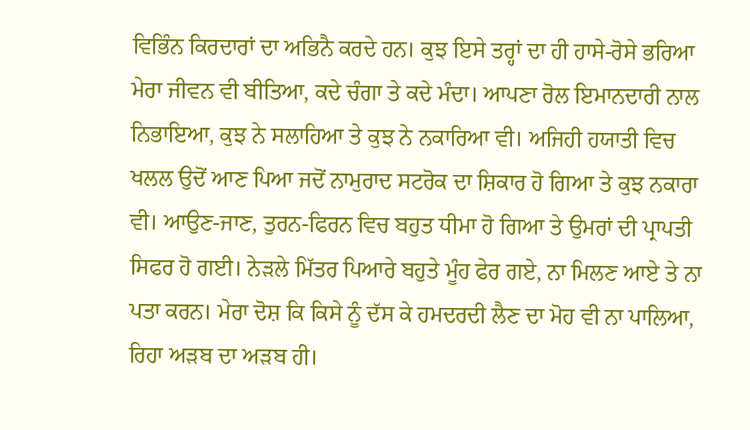ਵਿਭਿੰਨ ਕਿਰਦਾਰਾਂ ਦਾ ਅਭਿਨੈ ਕਰਦੇ ਹਨ। ਕੁਝ ਇਸੇ ਤਰ੍ਹਾਂ ਦਾ ਹੀ ਹਾਸੇ-ਰੋਸੇ ਭਰਿਆ ਮੇਰਾ ਜੀਵਨ ਵੀ ਬੀਤਿਆ, ਕਦੇ ਚੰਗਾ ਤੇ ਕਦੇ ਮੰਦਾ। ਆਪਣਾ ਰੋਲ ਇਮਾਨਦਾਰੀ ਨਾਲ ਨਿਭਾਇਆ, ਕੁਝ ਨੇ ਸਲਾਹਿਆ ਤੇ ਕੁਝ ਨੇ ਨਕਾਰਿਆ ਵੀ। ਅਜਿਹੀ ਹਯਾਤੀ ਵਿਚ ਖਲਲ ਉਦੋਂ ਆਣ ਪਿਆ ਜਦੋਂ ਨਾਮੁਰਾਦ ਸਟਰੋਕ ਦਾ ਸ਼ਿਕਾਰ ਹੋ ਗਿਆ ਤੇ ਕੁਝ ਨਕਾਰਾ ਵੀ। ਆਉਣ-ਜਾਣ, ਤੁਰਨ-ਫਿਰਨ ਵਿਚ ਬਹੁਤ ਧੀਮਾ ਹੋ ਗਿਆ ਤੇ ਉਮਰਾਂ ਦੀ ਪ੍ਰਾਪਤੀ ਸਿਫਰ ਹੋ ਗਈ। ਨੇੜਲੇ ਮਿੱਤਰ ਪਿਆਰੇ ਬਹੁਤੇ ਮੂੰਹ ਫੇਰ ਗਏ, ਨਾ ਮਿਲਣ ਆਏ ਤੇ ਨਾ ਪਤਾ ਕਰਨ। ਮੇਰਾ ਦੋਸ਼ ਕਿ ਕਿਸੇ ਨੂੰ ਦੱਸ ਕੇ ਹਮਦਰਦੀ ਲੈਣ ਦਾ ਮੋਹ ਵੀ ਨਾ ਪਾਲਿਆ, ਰਿਹਾ ਅੜਬ ਦਾ ਅੜਬ ਹੀ।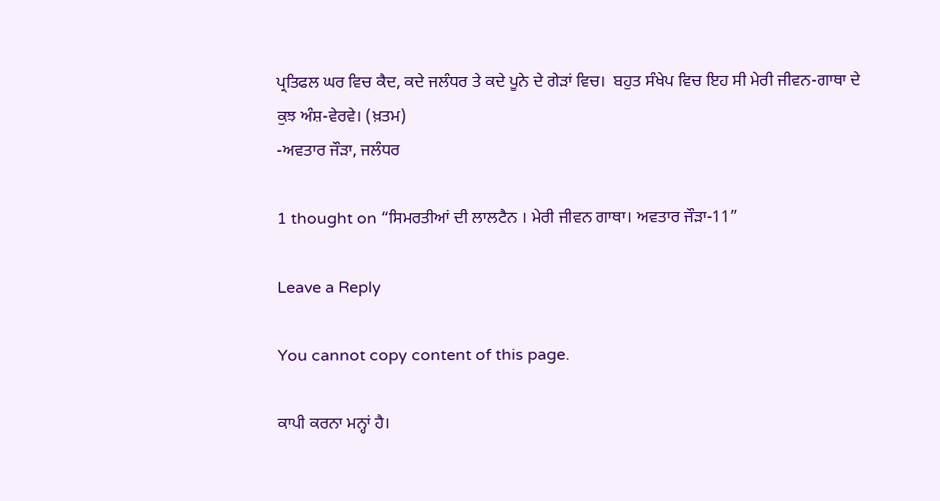ਪ੍ਰਤਿਫਲ ਘਰ ਵਿਚ ਕੈਦ, ਕਦੇ ਜਲੰਧਰ ਤੇ ਕਦੇ ਪੂਨੇ ਦੇ ਗੇੜਾਂ ਵਿਚ।  ਬਹੁਤ ਸੰਖੇਪ ਵਿਚ ਇਹ ਸੀ ਮੇਰੀ ਜੀਵਨ-ਗਾਥਾ ਦੇ ਕੁਝ ਅੰਸ਼-ਵੇਰਵੇ। (ਖ਼ਤਮ)
-ਅਵਤਾਰ ਜੌੜਾ, ਜਲੰਧਰ

1 thought on “ਸਿਮਰਤੀਆਂ ਦੀ ਲਾਲਟੈਨ । ਮੇਰੀ ਜੀਵਨ ਗਾਥਾ। ਅਵਤਾਰ ਜੌੜਾ-11”

Leave a Reply

You cannot copy content of this page.

ਕਾਪੀ ਕਰਨਾ ਮਨ੍ਹਾਂ ਹੈ।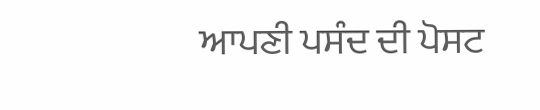ਆਪਣੀ ਪਸੰਦ ਦੀ ਪੋਸਟ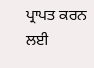ਪ੍ਰਾਪਤ ਕਰਨ ਲਈ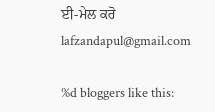ਈ-ਮੇਲ ਕਰੋ lafzandapul@gmail.com

%d bloggers like this: